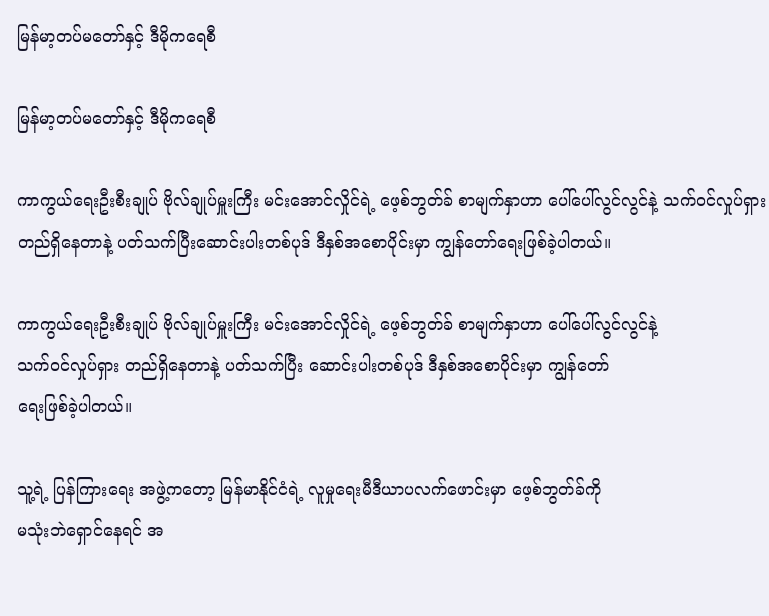မြန်မာ့တပ်မတော်နှင့် ဒီမိုကရေစီ

မြန်မာ့တပ်မတော်နှင့် ဒီမိုကရေစီ

ကာကွယ်ရေးဦးစီးချုပ် ဗိုလ်ချုပ်မှူးကြီး မင်းအောင်လှိုင်ရဲ့ ဖေ့စ်ဘွတ်ခ် စာမျက်နှာဟာ ပေါ်ပေါ်လွင်လွင်နဲ့ သက်ဝင်လှုပ်ရှား တည်ရှိနေတာနဲ့ ပတ်သက်ပြီးဆောင်းပါးတစ်ပုဒ် ဒီနှစ်အစောပိုင်းမှာ ကျွန်တော်ရေးဖြစ်ခဲ့ပါတယ်။

ကာကွယ်ရေးဦးစီးချုပ် ဗိုလ်ချုပ်မှူးကြီး မင်းအောင်လှိုင်ရဲ့ ဖေ့စ်ဘွတ်ခ် စာမျက်နှာဟာ ပေါ်ပေါ်လွင်လွင်နဲ့
သက်ဝင်လှုပ်ရှား တည်ရှိနေတာနဲ့ ပတ်သက်ပြီး ဆောင်းပါးတစ်ပုဒ် ဒီနှစ်အစောပိုင်းမှာ ကျွန်တော်
ရေးဖြစ်ခဲ့ပါတယ်။

သူ့ရဲ့ ပြန်ကြားရေး အဖွဲ့ကတော့ မြန်မာနိုင်ငံရဲ့ လူမှုရေးမီဒီယာပလက်ဖောင်းမှာ ဖေ့စ်ဘွတ်ခ်ကို
မသုံးဘဲရှောင်နေရင် အ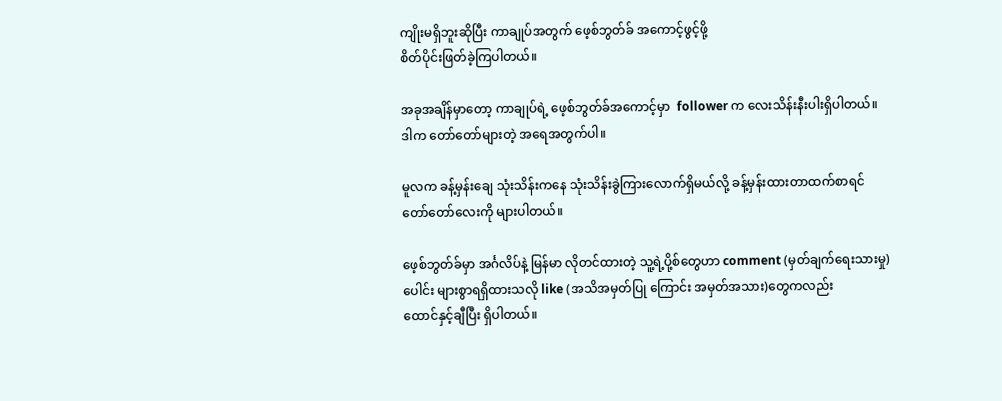ကျိုးမရှိဘူးဆိုပြီး ကာချုပ်အတွက် ဖေ့စ်ဘွတ်ခ် အကောင့်ဖွင့်ဖို့
စိတ်ပိုင်းဖြတ်ခဲ့ကြပါတယ်။

အခုအချိန်မှာတော့ ကာချုပ်ရဲ့ ဖေ့စ်ဘွတ်ခ်အကောင့်မှာ  follower က လေးသိန်းနီးပါးရှိပါတယ်။
ဒါက တော်တော်များတဲ့ အရေအတွက်ပါ။

မူလက ခန့်မှန်းချေ သုံးသိန်းကနေ သုံးသိန်းခွဲကြားလောက်ရှိမယ်လို့ ခန့်မှန်းထားတာထက်စာရင်
တော်တော်လေးကို များပါတယ်။

ဖေ့စ်ဘွတ်ခ်မှာ အင်္ဂလိပ်နဲ့ မြန်မာ လိုတင်ထားတဲ့ သူ့ရဲ့ပို့စ်တွေဟာ comment (မှတ်ချက်ရေးသားမှု)
ပေါင်း များစွာရရှိထားသလို like (အသိအမှတ်ပြု ကြောင်း အမှတ်အသား)တွေကလည်း
ထောင်နှင့်ချီပြီး ရှိပါတယ်။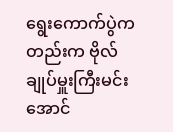ရွေးကောက်ပွဲကတည်းက ဗိုလ်ချုပ်မှူးကြီးမင်းအောင်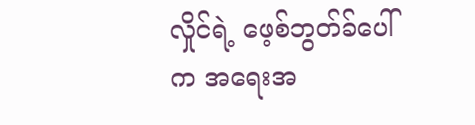လှိုင်ရဲ့ ဖေ့စ်ဘွတ်ခ်ပေါ်က အရေးအ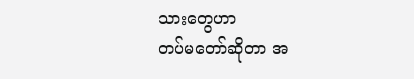သားတွေဟာ
တပ်မတော်ဆိုတာ အ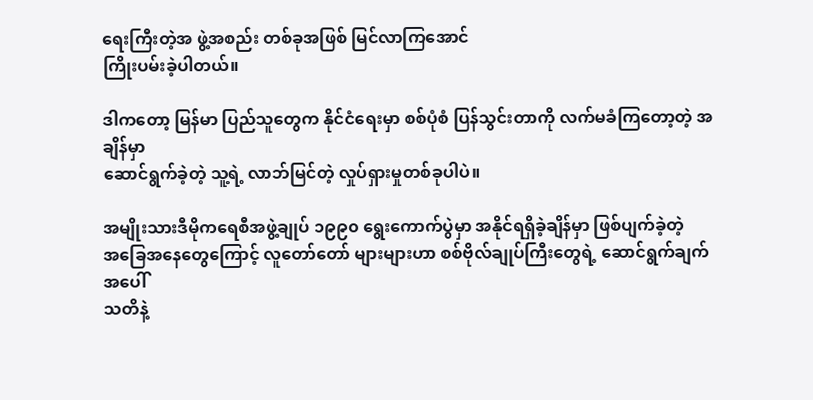ရေးကြီးတဲ့အ ဖွဲ့အစည်း တစ်ခုအဖြစ် မြင်လာကြအောင်
ကြိုးပမ်းခဲ့ပါတယ်။

ဒါကတော့ မြန်မာ ပြည်သူတွေက နိုင်ငံရေးမှာ စစ်ပုံစံ ပြန်သွင်းတာကို လက်မခံကြတော့တဲ့ အချိန်မှာ
ဆောင်ရွက်ခဲ့တဲ့ သူ့ရဲ့ လာဘ်မြင်တဲ့ လှုပ်ရှားမှုတစ်ခုပါပဲ။

အမျိုးသားဒီမိုကရေစီအဖွဲ့ချုပ် ၁၉၉၀ ရွေးကောက်ပွဲမှာ အနိုင်ရရှိခဲ့ချိန်မှာ ဖြစ်ပျက်ခဲ့တဲ့
အခြေအနေတွေကြောင့် လူတော်တော် များများဟာ စစ်ဗိုလ်ချုပ်ကြီးတွေရဲ့ ဆောင်ရွက်ချက်အပေါ်
သတိနဲ့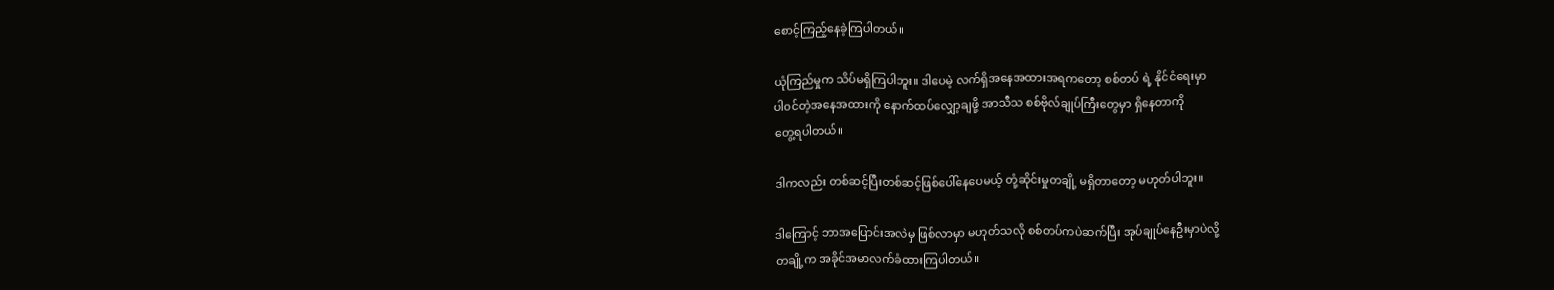စောင့်ကြည့်နေခဲ့ကြပါတယ်။

ယုံကြည်မှုက သိပ်မရှိကြပါဘူး။ ဒါပေမဲ့ လက်ရှိအနေအထားအရကတော့ စစ်တပ် ရဲ့ နိုင်ငံရေးမှာ
ပါ၀င်တဲ့အနေအထားကို နောက်ထပ်လျှော့ချဖို့ အာသီသ စစ်ဗိုလ်ချုပ်ကြီးတွေမှာ ရှိနေတာကို
တွေ့ရပါတယ်။

ဒါကလည်း တစ်ဆင့်ပြီးတစ်ဆင့်ဖြစ်ပေါ်နေပေမယ့် တုံ့ဆိုင်းမှုတချို့ မရှိတာတော့ မဟုတ်ပါဘူး။

ဒါကြောင့် ဘာအပြောင်းအလဲမှ ဖြစ်လာမှာ မဟုတ်သလို စစ်တပ်ကပဲဆက်ပြီး အုပ်ချုပ်နေဦးမှာပဲလို့
တချို့က အခိုင်အမာလက်ခံထားကြပါတယ်။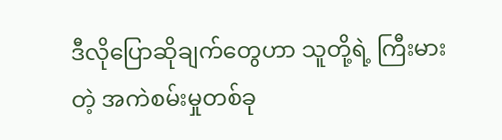ဒီလိုပြောဆိုချက်တွေဟာ သူတို့ရဲ့ ကြီးမားတဲ့ အကဲစမ်းမှုတစ်ခု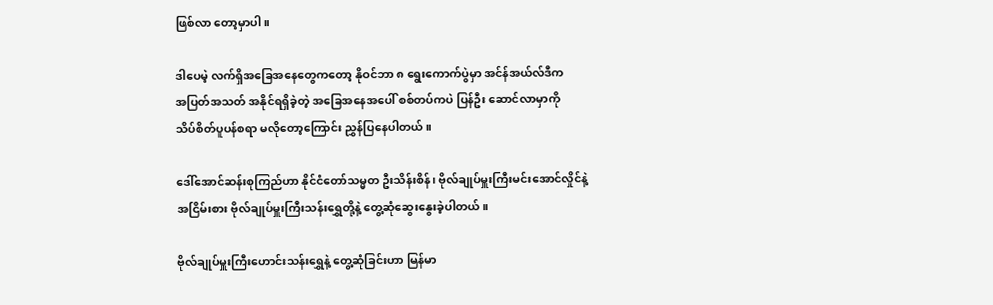ဖြစ်လာ တော့မှာပါ။

ဒါပေမဲ့ လက်ရှိအခြေအနေတွေကတော့ နိုဝင်ဘာ ၈ ရွေးကောက်ပွဲမှာ အင်န်အယ်လ်ဒီက
အပြတ်အသတ် အနိုင်ရရှိခဲ့တဲ့ အခြေအနေအပေါ် စစ်တပ်ကပဲ ပြန်ဦး ဆောင်လာမှာကို
သိပ်စိတ်ပူပန်စရာ မလိုတော့ကြောင်း ညွှန်ပြနေပါတယ်။

ဒေါ်အောင်ဆန်းစုကြည်ဟာ နိုင်ငံတော်သမ္မတ ဦးသိန်းစိန်၊ ဗိုလ်ချုပ်မှူးကြီးမင်းအောင်လှိုင်နဲ့
အငြိမ်းစား ဗိုလ်ချုပ်မှူးကြီးသန်းရွှေတို့နဲ့ တွေ့ဆုံဆွေးနွေးခဲ့ပါတယ်။

ဗိုလ်ချုပ်မှူးကြီးဟောင်းသန်းရွှေနဲ့ တွေ့ဆုံခြင်းဟာ မြန်မာ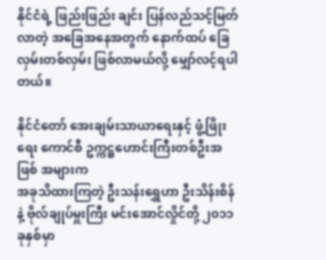နိုင်ငံရဲ့ ဖြည်းဖြည်း ချင်း ပြန်လည်သင့်မြတ်လာတဲ့ အခြေအနေအတွက် နောက်ထပ် ခြေလှမ်းတစ်လှမ်း ဖြစ်လာမယ်လို့ မျှော်လင့်ရပါတယ်။

နိုင်ငံတော် အေးချမ်းသာယာရေးနှင့် ဖွံ့ဖြိုးရေး ကောင်စီ ဥက္ကဋ္ဌဟောင်းကြီးတစ်ဦးအဖြစ် အများက
အခုသိထားကြတဲ့ ဦးသန်းရွှေဟာ ဦးသိန်းစိန်နဲ့ ဗိုလ်ချုပ်မှူးကြီး မင်းအောင်လှိုင်တို့ ၂၀၁၁ ခုနှစ်မှာ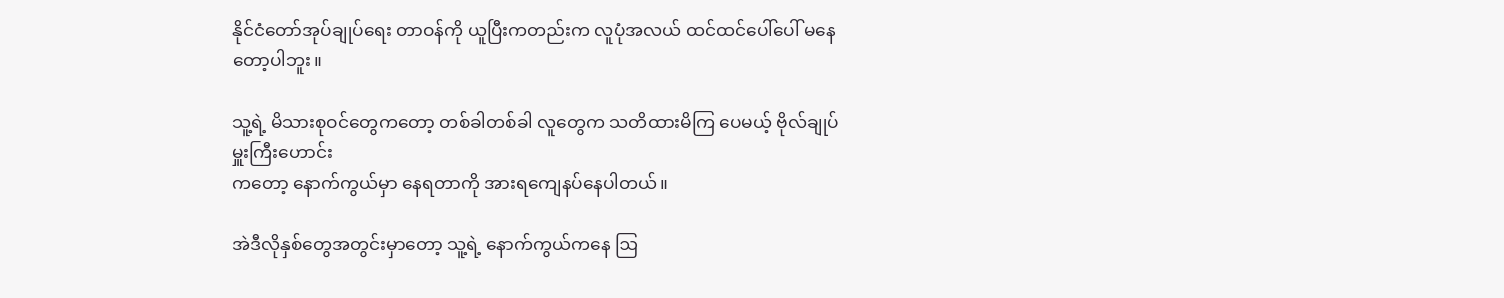နိုင်ငံတော်အုပ်ချုပ်ရေး တာဝန်ကို ယူပြီးကတည်းက လူပုံအလယ် ထင်ထင်ပေါ်ပေါ် မနေတော့ပါဘူး။

သူ့ရဲ့ မိသားစုဝင်တွေကတော့ တစ်ခါတစ်ခါ လူတွေက သတိထားမိကြ ပေမယ့် ဗိုလ်ချုပ်မှူးကြီးဟောင်း
ကတော့ နောက်ကွယ်မှာ နေရတာကို အားရကျေနပ်နေပါတယ်။

အဲဒီလိုနှစ်တွေအတွင်းမှာတော့ သူ့ရဲ့ နောက်ကွယ်ကနေ ဩ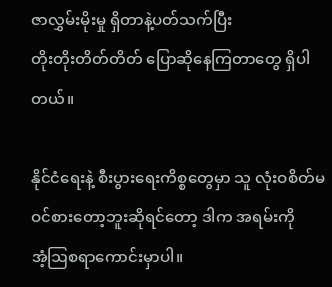ဇာလွှမ်းမိုးမှု ရှိတာနဲ့ပတ်သက်ပြီး
တိုးတိုးတိတ်တိတ် ပြောဆိုနေကြတာတွေ ရှိပါတယ်။

နိုင်ငံရေးနဲ့ စီးပွားရေးကိစ္စတွေမှာ သူ လုံးဝစိတ်မဝင်စားတော့ဘူးဆိုရင်တော့ ဒါက အရမ်းကို
အံ့ဩစရာကောင်းမှာပါ။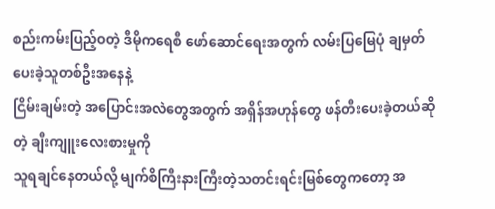စည်းကမ်းပြည့်ဝတဲ့ ဒီမိုကရေစီ ဖော်ဆောင်ရေးအတွက် လမ်းပြမြေပုံ ချမှတ်ပေးခဲ့သူတစ်ဦးအနေနဲ့
ငြိမ်းချမ်းတဲ့ အပြောင်းအလဲတွေအတွက် အရှိန်အဟုန်တွေ ဖန်တီးပေးခဲ့တယ်ဆိုတဲ့ ချီးကျူးလေးစားမှုကို
သူရချင်နေတယ်လို့ မျက်စိကြီးနားကြီးတဲ့သတင်းရင်းမြစ်တွေကတော့ အ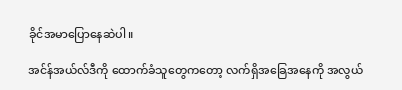ခိုင်အမာပြောနေဆဲပါ။

အင်န်အယ်လ်ဒီကို ထောက်ခံသူတွေကတော့ လက်ရှိအခြေအနေကို အလွယ်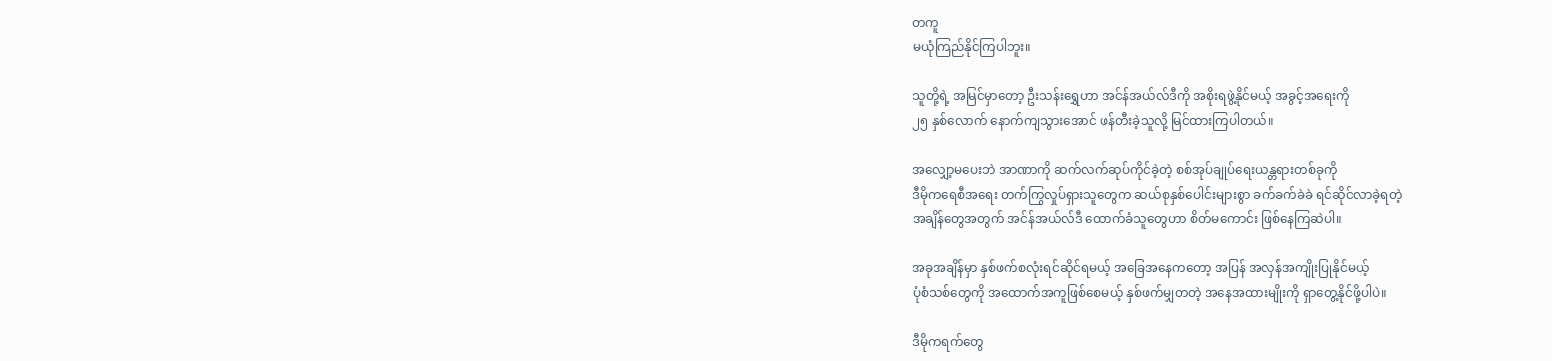တကူ
မယုံကြည်နိုင်ကြပါဘူး။

သူတို့ရဲ့ အမြင်မှာတော့ ဦးသန်းရွှေဟာ အင်န်အယ်လ်ဒီကို အစိုးရဖွဲ့နိုင်မယ့် အခွင့်အရေးကို
၂၅ နှစ်လောက် နောက်ကျသွားအောင် ဖန်တီးခဲ့သူလို့ မြင်ထားကြပါတယ်။

အလျှော့မပေးဘဲ အာဏာကို ဆက်လက်ဆုပ်ကိုင်ခဲ့တဲ့ စစ်အုပ်ချုပ်ရေးယန္တရားတစ်ခုကို
ဒီမိုကရေစီအရေး တက်ကြွလှုပ်ရှားသူတွေက ဆယ်စုနှစ်ပေါင်းများစွာ ခက်ခက်ခဲခဲ ရင်ဆိုင်လာခဲ့ရတဲ့
အချိန်တွေအတွက် အင်န်အယ်လ်ဒီ ထောက်ခံသူတွေဟာ စိတ်မကောင်း ဖြစ်နေကြဆဲပါ။

အခုအချိန်မှာ နှစ်ဖက်စလုံးရင်ဆိုင်ရမယ့် အခြေအနေကတော့ အပြန် အလှန်အကျိုးပြုနိုင်မယ့်
ပုံစံသစ်တွေကို အထောက်အကူဖြစ်စေမယ့် နှစ်ဖက်မျှတတဲ့ အနေအထားမျိုးကို ရှာတွေ့နိုင်ဖို့ပါပဲ။

ဒီမိုကရက်တွေ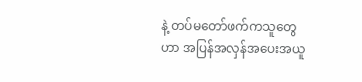နဲ့ တပ်မတော်ဖက်ကသူတွေဟာ အပြန်အလှန်အပေးအယူ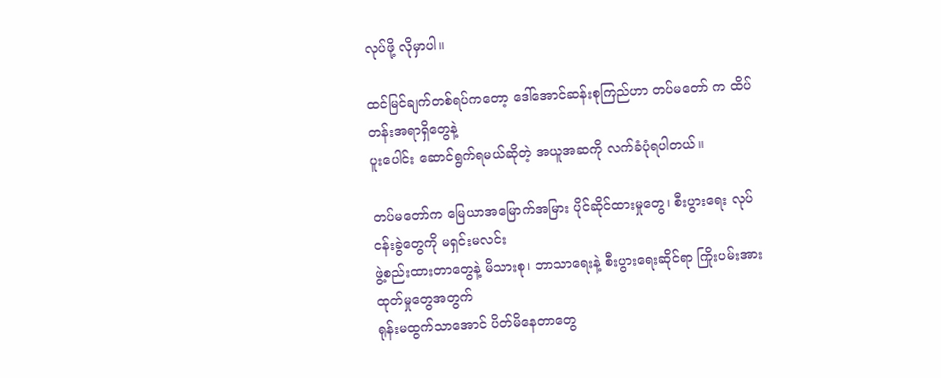လုပ်ဖို့ လိုမှာပါ။

ထင်မြင်ချက်တစ်ရပ်ကတော့ ဒေါ်အောင်ဆန်းစုကြည်ဟာ တပ်မတော် က ထိပ်တန်းအရာရှိတွေနဲ့
ပူးပေါင်း ဆောင်ရွက်ရမယ်ဆိုတဲ့ အယူအဆကို လက်ခံပုံရပါတယ်။

တပ်မတော်က မြေယာအမြောက်အမြား ပိုင်ဆိုင်ထားမှုတွေ၊ စီးပွားရေး လုပ်ငန်းခွဲတွေကို မရှင်းမလင်း
ဖွဲ့စည်းထားတာတွေနဲ့ မိသားစု၊ ဘာသာရေးနဲ့ စီးပွားရေးဆိုင်ရာ ကြိုးပမ်းအားထုတ်မှုတွေအတွက်
ရုန်းမထွက်သာအောင် ပိတ်မိနေတာတွေ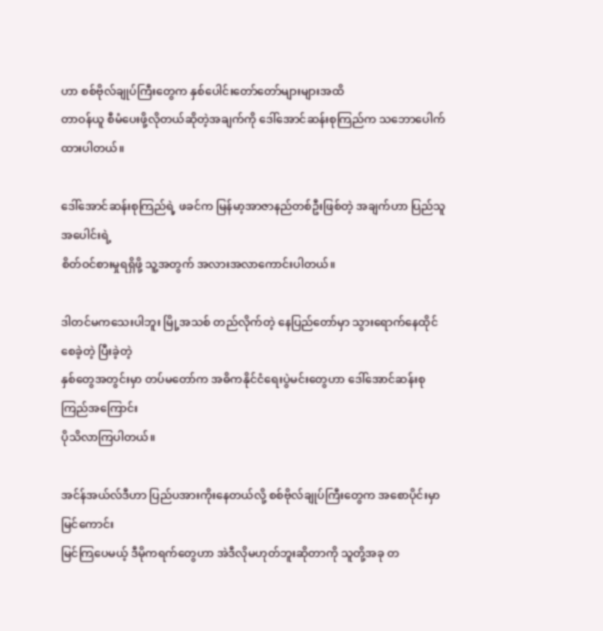ဟာ စစ်ဗိုလ်ချုပ်ကြီးတွေက နှစ်ပေါင်းတော်တော်များများအထိ
တာဝန်ယူ စီမံပေးဖို့လိုတယ်ဆိုတဲ့အချက်ကို ဒေါ်အောင်ဆန်းစုကြည်က သဘောပေါက်ထားပါတယ်။

ဒေါ်အောင်ဆန်းစုကြည်ရဲ့ ဖခင်က မြန်မာ့အာဇာနည်တစ်ဦးဖြစ်တဲ့ အချက်ဟာ ပြည်သူအပေါင်းရဲ့
စိတ်ဝင်စားမှုရရှိဖို့ သူ့အတွက် အလားအလာကောင်းပါတယ်။

ဒါတင်မကသေးပါဘူး မြို့အသစ် တည်လိုက်တဲ့ နေပြည်တော်မှာ သွားရောက်နေထိုင်စေခဲ့တဲ့ ပြီးခဲ့တဲ့
နှစ်တွေအတွင်းမှာ တပ်မတော်က အဓိကနိုင်ငံရေးပွဲမင်းတွေဟာ ဒေါ်အောင်ဆန်းစုကြည်အကြောင်း
ပိုသိလာကြပါတယ်။

အင်န်အယ်လ်ဒီဟာ ပြည်ပအားကိုးနေတယ်လို့ စစ်ဗိုလ်ချုပ်ကြီးတွေက အစောပိုင်းမှာ မြင်ကောင်း
မြင်ကြပေမယ့် ဒီမိုကရက်တွေဟာ အဲဒီလိုမဟုတ်ဘူးဆိုတာကို သူတို့အခု တ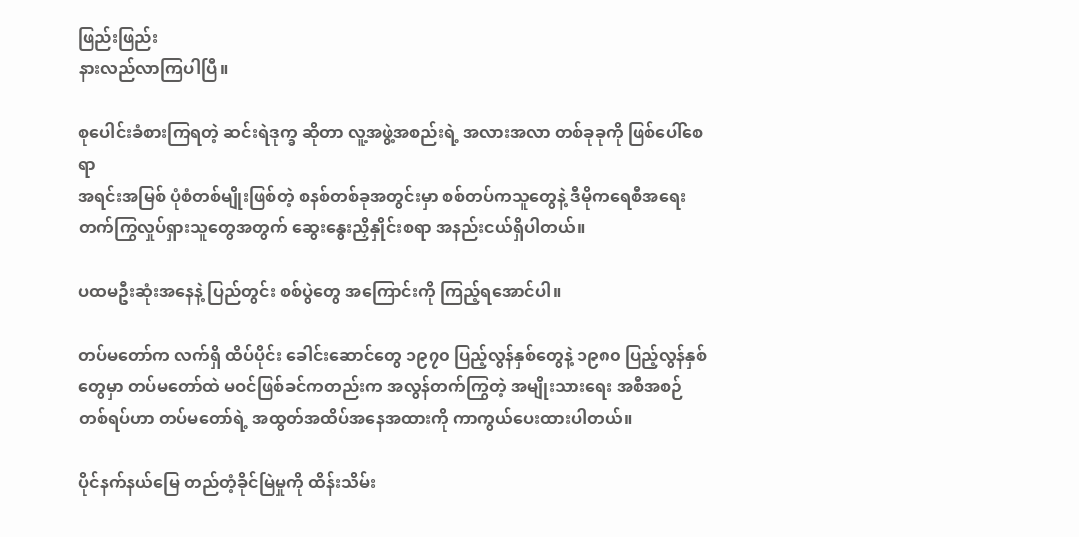ဖြည်းဖြည်း
နားလည်လာကြပါပြီ။

စုပေါင်းခံစားကြရတဲ့ ဆင်းရဲဒုက္ခ ဆိုတာ လူ့အဖွဲ့အစည်းရဲ့ အလားအလာ တစ်ခုခုကို ဖြစ်ပေါ်စေရာ
အရင်းအမြစ် ပုံစံတစ်မျိုးဖြစ်တဲ့ စနစ်တစ်ခုအတွင်းမှာ စစ်တပ်ကသူတွေနဲ့ ဒီမိုကရေစီအရေး
တက်ကြွလှုပ်ရှားသူတွေအတွက် ဆွေးနွေးညှိနှိုင်းစရာ အနည်းငယ်ရှိပါတယ်။

ပထမဦးဆုံးအနေနဲ့ ပြည်တွင်း စစ်ပွဲတွေ အကြောင်းကို ကြည့်ရအောင်ပါ။

တပ်မတော်က လက်ရှိ ထိပ်ပိုင်း ခေါင်းဆောင်တွေ ၁၉၇၀ ပြည့်လွန်နှစ်တွေနဲ့ ၁၉၈၀ ပြည့်လွန်နှစ်
တွေမှာ တပ်မတော်ထဲ မဝင်ဖြစ်ခင်ကတည်းက အလွန်တက်ကြွတဲ့ အမျိုးသားရေး အစီအစဉ်
တစ်ရပ်ဟာ တပ်မတော်ရဲ့ အထွတ်အထိပ်အနေအထားကို ကာကွယ်ပေးထားပါတယ်။

ပိုင်နက်နယ်မြေ တည်တံ့ခိုင်မြဲမှုကို ထိန်းသိမ်း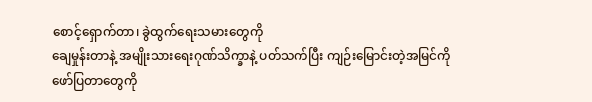စောင့်ရှောက်တာ၊ ခွဲထွက်ရေးသမားတွေကို
ချေမှုန်းတာနဲ့ အမျိုးသားရေးဂုဏ်သိက္ခာနဲ့ ပတ်သက်ပြီး ကျဉ်းမြောင်းတဲ့အမြင်ကို ဖော်ပြတာတွေကို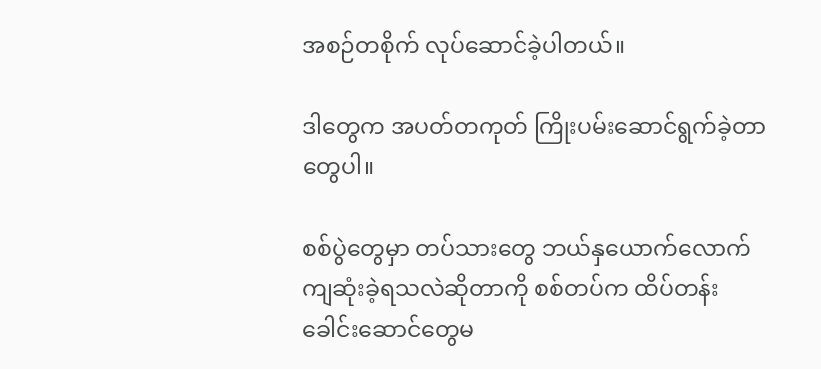အစဉ်တစိုက် လုပ်ဆောင်ခဲ့ပါတယ်။

ဒါတွေက အပတ်တကုတ် ကြိုးပမ်းဆောင်ရွက်ခဲ့တာတွေပါ။

စစ်ပွဲတွေမှာ တပ်သားတွေ ဘယ်နှယောက်လောက် ကျဆုံးခဲ့ရသလဲဆိုတာကို စစ်တပ်က ထိပ်တန်း
ခေါင်းဆောင်တွေမ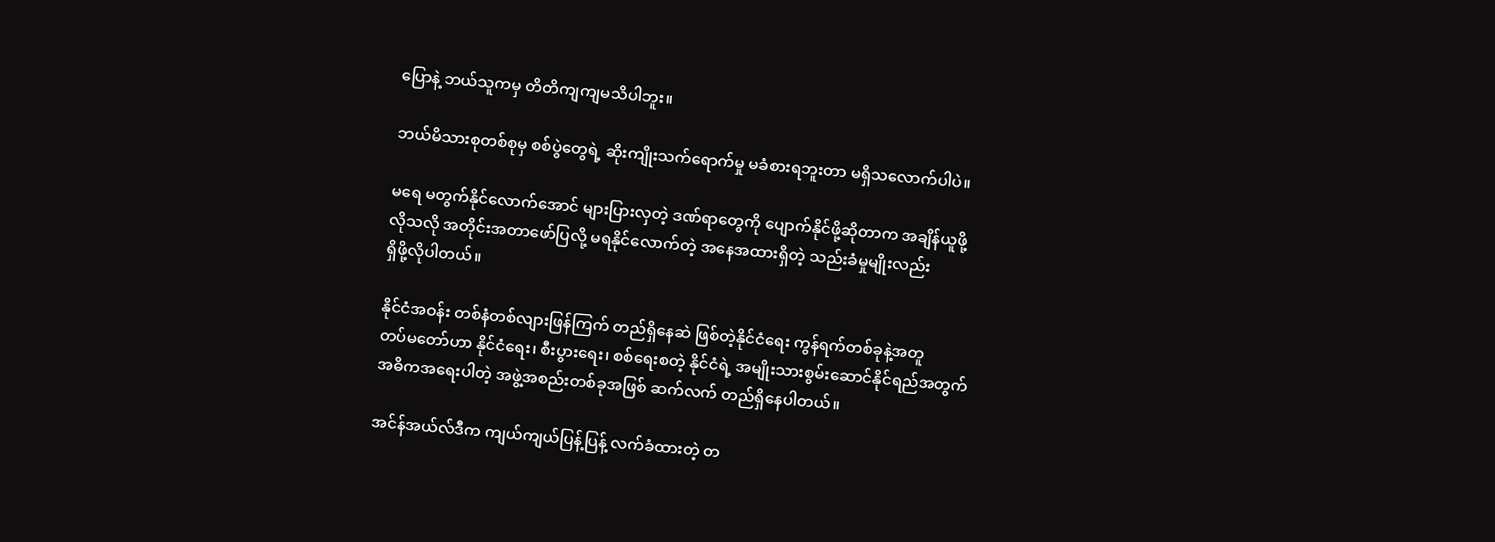ပြောနဲ့ ဘယ်သူကမှ တိတိကျကျမသိပါဘူး။

ဘယ်မိသားစုတစ်စုမှ စစ်ပွဲတွေရဲ့ ဆိုးကျိုးသက်ရောက်မှု မခံစားရဘူးတာ မရှိသလောက်ပါပဲ။

မရေ မတွက်နိုင်လောက်အောင် များပြားလှတဲ့ ဒဏ်ရာတွေကို ပျောက်နိုင်ဖို့ဆိုတာက အချိန်ယူဖို့
လိုသလို အတိုင်းအတာဖော်ပြလို့ မရနိုင်လောက်တဲ့ အနေအထားရှိတဲ့ သည်းခံမှုမျိုးလည်း
ရှိဖို့လိုပါတယ်။

နိုင်ငံအဝန်း တစ်နံတစ်လျားဖြန်ကြက် တည်ရှိနေဆဲ ဖြစ်တဲ့နိုင်ငံရေး ကွန်ရက်တစ်ခုနဲ့အတူ
တပ်မတော်ဟာ နိုင်ငံရေး၊ စီးပွားရေး၊ စစ်ရေးစတဲ့ နိုင်ငံရဲ့ အမျိုးသားစွမ်းဆောင်နိုင်ရည်အတွက်
အဓိကအရေးပါတဲ့ အဖွဲ့အစည်းတစ်ခုအဖြစ် ဆက်လက် တည်ရှိနေပါတယ်။

အင်န်အယ်လ်ဒီက ကျယ်ကျယ်ပြန့်ပြန့် လက်ခံထားတဲ့ တ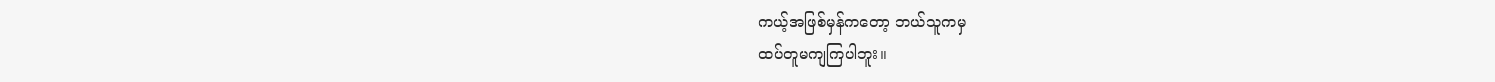ကယ့်အဖြစ်မှန်ကတော့ ဘယ်သူကမှ
ထပ်တူမကျကြပါဘူး။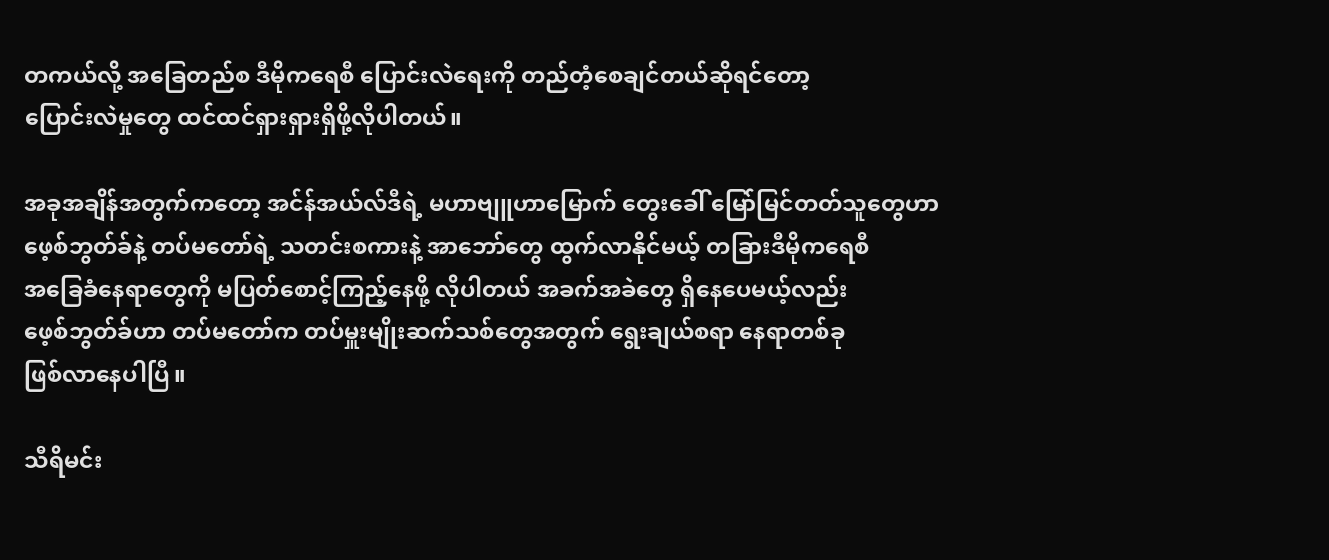တကယ်လို့ အခြေတည်စ ဒီမိုကရေစီ ပြောင်းလဲရေးကို တည်တံ့စေချင်တယ်ဆိုရင်တော့
ပြောင်းလဲမှုတွေ ထင်ထင်ရှားရှားရှိဖို့လိုပါတယ်။

အခုအချိန်အတွက်ကတော့ အင်န်အယ်လ်ဒီရဲ့ မဟာဗျူဟာမြောက် တွေးခေါ် မြော်မြင်တတ်သူတွေဟာ
ဖေ့စ်ဘွတ်ခ်နဲ့ တပ်မတော်ရဲ့ သတင်းစကားနဲ့ အာဘော်တွေ ထွက်လာနိုင်မယ့် တခြားဒီမိုကရေစီ
အခြေခံနေရာတွေကို မပြတ်စောင့်ကြည့်နေဖို့ လိုပါတယ် အခက်အခဲတွေ ရှိနေပေမယ့်လည်း
ဖေ့စ်ဘွတ်ခ်ဟာ တပ်မတော်က တပ်မှူးမျိုးဆက်သစ်တွေအတွက် ရွေးချယ်စရာ နေရာတစ်ခု
ဖြစ်လာနေပါပြီ။

သီရိမင်း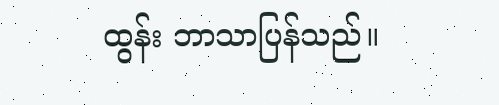ထွန်း ဘာသာပြန်သည်။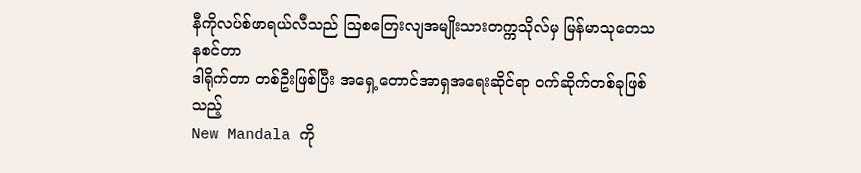နီကိုလပ်စ်ဖာရယ်လီသည် ဩစတြေးလျအမျိုးသားတက္ကသိုလ်မှ မြန်မာသုတေသနစင်တာ
ဒါရိုက်တာ တစ်ဦးဖြစ်ပြီး အရှေ့တောင်အာရှအရေးဆိုင်ရာ ၀က်ဆိုက်တစ်ခုဖြစ်သည့်
New Mandala ကို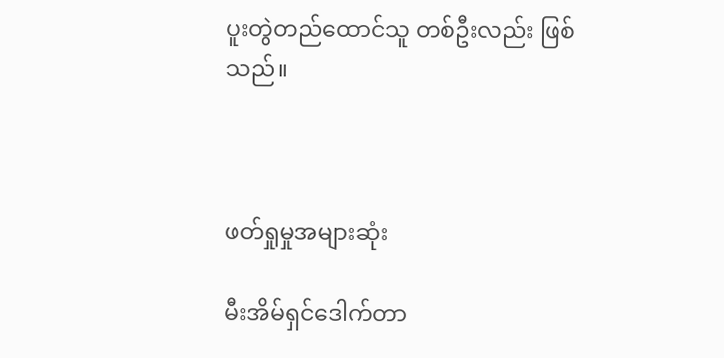ပူးတွဲတည်ထောင်သူ တစ်ဦးလည်း ဖြစ်သည်။



ဖတ်ရှုမှုအများဆုံး

မီးအိမ်ရှင်ဒေါက်တာ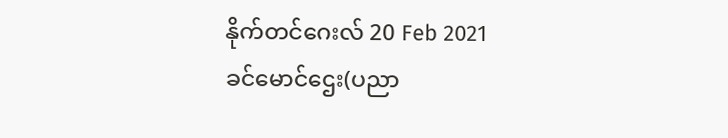နိုက်တင်ဂေးလ် 20 Feb 2021
ခင်မောင်ဌေး(ပညာ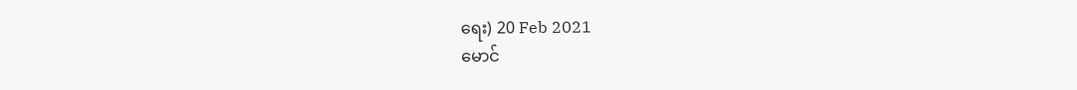ရေး) 20 Feb 2021
မောင်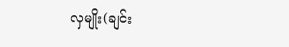လှမျိုး(ချင်း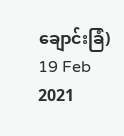ချောင်းခြံ) 19 Feb 2021